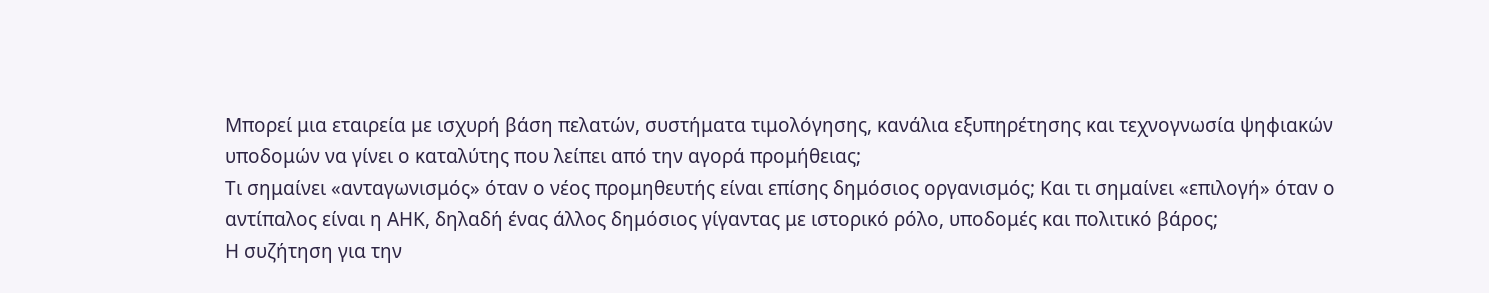Μπορεί μια εταιρεία με ισχυρή βάση πελατών, συστήματα τιμολόγησης, κανάλια εξυπηρέτησης και τεχνογνωσία ψηφιακών υποδομών να γίνει ο καταλύτης που λείπει από την αγορά προμήθειας;
Τι σημαίνει «ανταγωνισμός» όταν ο νέος προμηθευτής είναι επίσης δημόσιος οργανισμός; Και τι σημαίνει «επιλογή» όταν ο αντίπαλος είναι η ΑΗΚ, δηλαδή ένας άλλος δημόσιος γίγαντας με ιστορικό ρόλο, υποδομές και πολιτικό βάρος;
Η συζήτηση για την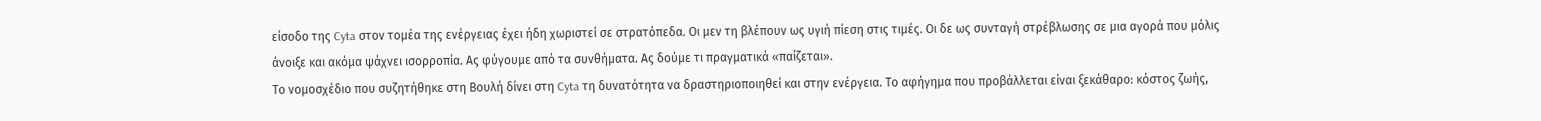είσοδο της Cyta στον τομέα της ενέργειας έχει ήδη χωριστεί σε στρατόπεδα. Οι μεν τη βλέπουν ως υγιή πίεση στις τιμές. Οι δε ως συνταγή στρέβλωσης σε μια αγορά που μόλις άνοιξε και ακόμα ψάχνει ισορροπία. Ας φύγουμε από τα συνθήματα. Ας δούμε τι πραγματικά «παίζεται».
Το νομοσχέδιο που συζητήθηκε στη Βουλή δίνει στη Cyta τη δυνατότητα να δραστηριοποιηθεί και στην ενέργεια. Το αφήγημα που προβάλλεται είναι ξεκάθαρο: κόστος ζωής,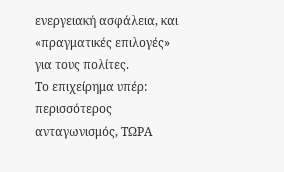ενεργειακή ασφάλεια, και «πραγματικές επιλογές» για τους πολίτες.
Το επιχείρημα υπέρ: περισσότερος ανταγωνισμός, ΤΩΡΑ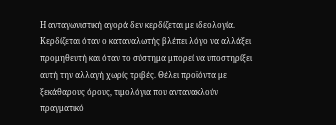Η ανταγωνιστική αγορά δεν κερδίζεται με ιδεολογία. Κερδίζεται όταν ο καταναλωτής βλέπει λόγο να αλλάξει προμηθευτή και όταν το σύστημα μπορεί να υποστηρίξει αυτή την αλλαγή χωρίς τριβές. Θέλει προϊόντα με ξεκάθαρους όρους, τιμολόγια που αντανακλούν πραγματικό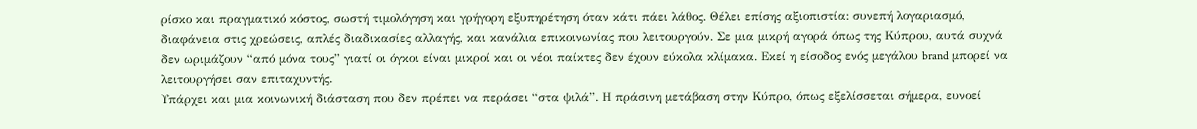ρίσκο και πραγματικό κόστος, σωστή τιμολόγηση και γρήγορη εξυπηρέτηση όταν κάτι πάει λάθος. Θέλει επίσης αξιοπιστία: συνεπή λογαριασμό, διαφάνεια στις χρεώσεις, απλές διαδικασίες αλλαγής, και κανάλια επικοινωνίας που λειτουργούν. Σε μια μικρή αγορά όπως της Κύπρου, αυτά συχνά δεν ωριμάζουν “από μόνα τους” γιατί οι όγκοι είναι μικροί και οι νέοι παίκτες δεν έχουν εύκολα κλίμακα. Εκεί η είσοδος ενός μεγάλου brand μπορεί να λειτουργήσει σαν επιταχυντής.
Υπάρχει και μια κοινωνική διάσταση που δεν πρέπει να περάσει “στα ψιλά”. Η πράσινη μετάβαση στην Κύπρο, όπως εξελίσσεται σήμερα, ευνοεί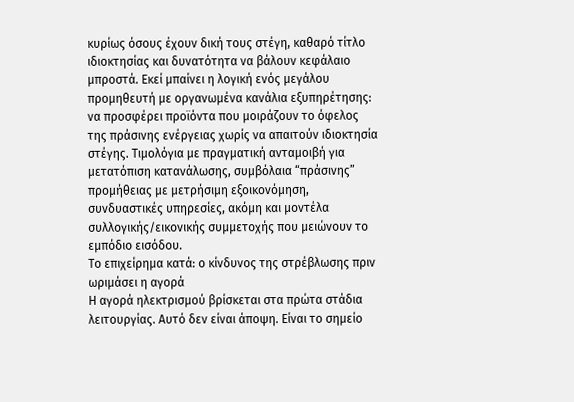κυρίως όσους έχουν δική τους στέγη, καθαρό τίτλο ιδιοκτησίας και δυνατότητα να βάλουν κεφάλαιο μπροστά. Eκεί μπαίνει η λογική ενός μεγάλου προμηθευτή με οργανωμένα κανάλια εξυπηρέτησης: να προσφέρει προϊόντα που μοιράζουν το όφελος της πράσινης ενέργειας χωρίς να απαιτούν ιδιοκτησία στέγης. Τιμολόγια με πραγματική ανταμοιβή για μετατόπιση κατανάλωσης, συμβόλαια “πράσινης” προμήθειας με μετρήσιμη εξοικονόμηση, συνδυαστικές υπηρεσίες, ακόμη και μοντέλα συλλογικής/εικονικής συμμετοχής που μειώνουν το εμπόδιο εισόδου.
Το επιχείρημα κατά: ο κίνδυνος της στρέβλωσης πριν ωριμάσει η αγορά
Η αγορά ηλεκτρισμού βρίσκεται στα πρώτα στάδια λειτουργίας. Αυτό δεν είναι άποψη. Είναι το σημείο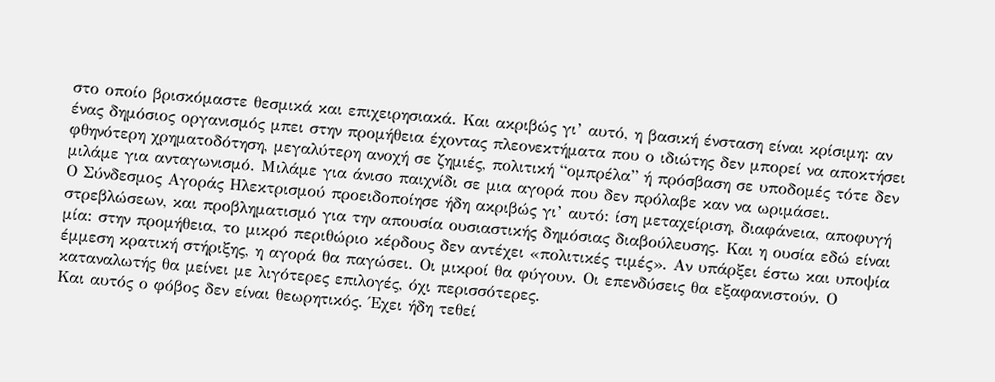στο οποίο βρισκόμαστε θεσμικά και επιχειρησιακά. Και ακριβώς γι’ αυτό, η βασική ένσταση είναι κρίσιμη: αν ένας δημόσιος οργανισμός μπει στην προμήθεια έχοντας πλεονεκτήματα που ο ιδιώτης δεν μπορεί να αποκτήσει φθηνότερη χρηματοδότηση, μεγαλύτερη ανοχή σε ζημιές, πολιτική “ομπρέλα” ή πρόσβαση σε υποδομές τότε δεν μιλάμε για ανταγωνισμό. Μιλάμε για άνισο παιχνίδι σε μια αγορά που δεν πρόλαβε καν να ωριμάσει.
Ο Σύνδεσμος Αγοράς Ηλεκτρισμού προειδοποίησε ήδη ακριβώς γι’ αυτό: ίση μεταχείριση, διαφάνεια, αποφυγή στρεβλώσεων, και προβληματισμό για την απουσία ουσιαστικής δημόσιας διαβούλευσης. Και η ουσία εδώ είναι μία: στην προμήθεια, το μικρό περιθώριο κέρδους δεν αντέχει «πολιτικές τιμές». Αν υπάρξει έστω και υποψία έμμεση κρατική στήριξης, η αγορά θα παγώσει. Οι μικροί θα φύγουν. Οι επενδύσεις θα εξαφανιστούν. Ο καταναλωτής θα μείνει με λιγότερες επιλογές, όχι περισσότερες.
Και αυτός ο φόβος δεν είναι θεωρητικός. Έχει ήδη τεθεί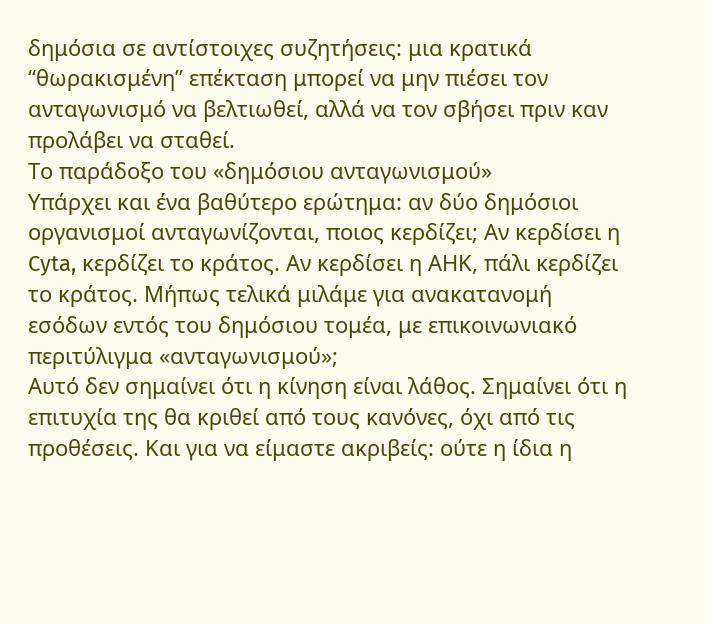δημόσια σε αντίστοιχες συζητήσεις: μια κρατικά “θωρακισμένη” επέκταση μπορεί να μην πιέσει τον ανταγωνισμό να βελτιωθεί, αλλά να τον σβήσει πριν καν προλάβει να σταθεί.
Το παράδοξο του «δημόσιου ανταγωνισμού»
Υπάρχει και ένα βαθύτερο ερώτημα: αν δύο δημόσιοι οργανισμοί ανταγωνίζονται, ποιος κερδίζει; Αν κερδίσει η Cyta, κερδίζει το κράτος. Αν κερδίσει η ΑΗΚ, πάλι κερδίζει το κράτος. Μήπως τελικά μιλάμε για ανακατανομή εσόδων εντός του δημόσιου τομέα, με επικοινωνιακό περιτύλιγμα «ανταγωνισμού»;
Αυτό δεν σημαίνει ότι η κίνηση είναι λάθος. Σημαίνει ότι η επιτυχία της θα κριθεί από τους κανόνες, όχι από τις προθέσεις. Και για να είμαστε ακριβείς: ούτε η ίδια η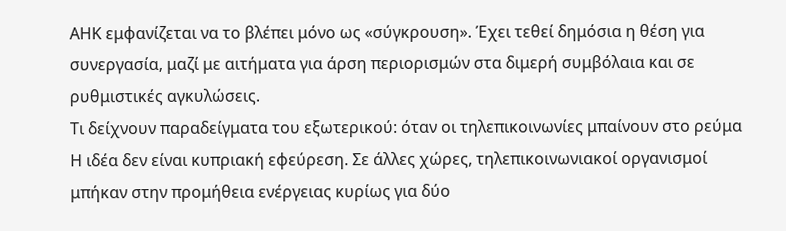ΑΗΚ εμφανίζεται να το βλέπει μόνο ως «σύγκρουση». Έχει τεθεί δημόσια η θέση για συνεργασία, μαζί με αιτήματα για άρση περιορισμών στα διμερή συμβόλαια και σε ρυθμιστικές αγκυλώσεις.
Τι δείχνουν παραδείγματα του εξωτερικού: όταν οι τηλεπικοινωνίες μπαίνουν στο ρεύμα
Η ιδέα δεν είναι κυπριακή εφεύρεση. Σε άλλες χώρες, τηλεπικοινωνιακοί οργανισμοί μπήκαν στην προμήθεια ενέργειας κυρίως για δύο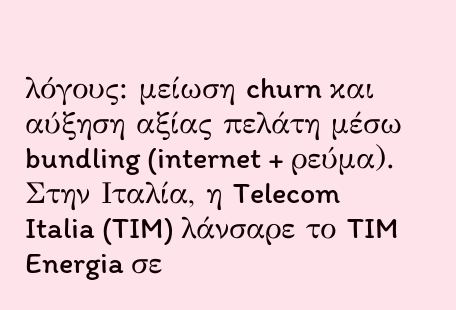λόγους: μείωση churn και αύξηση αξίας πελάτη μέσω bundling (internet + ρεύμα).
Στην Ιταλία, η Telecom Italia (TIM) λάνσαρε το TIM Energia σε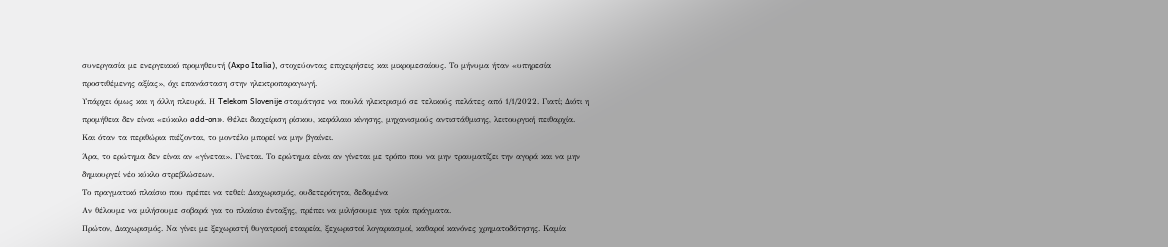συνεργασία με ενεργειακό προμηθευτή (Axpo Italia), στοχεύοντας επιχειρήσεις και μικρομεσαίους. Το μήνυμα ήταν «υπηρεσία προστιθέμενης αξίας», όχι επανάσταση στην ηλεκτροπαραγωγή.
Υπάρχει όμως και η άλλη πλευρά. Η Telekom Slovenije σταμάτησε να πουλά ηλεκτρισμό σε τελικούς πελάτες από 1/1/2022. Γιατί; Διότι η προμήθεια δεν είναι «εύκολο add-on». Θέλει διαχείριση ρίσκου, κεφάλαιο κίνησης, μηχανισμούς αντιστάθμισης, λειτουργική πειθαρχία. Και όταν τα περιθώρια πιέζονται, το μοντέλο μπορεί να μην βγαίνει.
Άρα, το ερώτημα δεν είναι αν «γίνεται». Γίνεται. Το ερώτημα είναι αν γίνεται με τρόπο που να μην τραυματίζει την αγορά και να μην δημιουργεί νέο κύκλο στρεβλώσεων.
Το πραγματικό πλαίσιο που πρέπει να τεθεί: Διαχωρισμός, ουδετερότητα, δεδομένα
Αν θέλουμε να μιλήσουμε σοβαρά για το πλαίσιο ένταξης, πρέπει να μιλήσουμε για τρία πράγματα.
Πρώτον, Διαχωρισμός. Να γίνει με ξεχωριστή θυγατρική εταιρεία, ξεχωριστοί λογαριασμοί, καθαροί κανόνες χρηματοδότησης. Καμία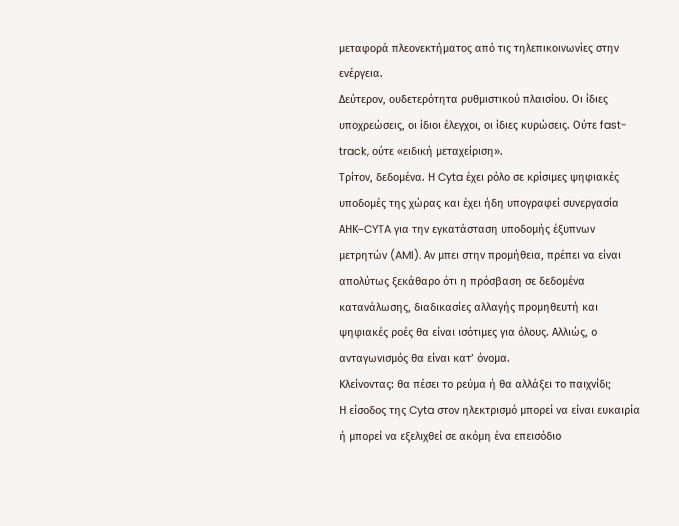μεταφορά πλεονεκτήματος από τις τηλεπικοινωνίες στην ενέργεια.
Δεύτερον, ουδετερότητα ρυθμιστικού πλαισίου. Οι ίδιες υποχρεώσεις, οι ίδιοι έλεγχοι, οι ίδιες κυρώσεις. Ούτε fast-track, ούτε «ειδική μεταχείριση».
Τρίτον, δεδομένα. Η Cyta έχει ρόλο σε κρίσιμες ψηφιακές υποδομές της χώρας και έχει ήδη υπογραφεί συνεργασία ΑΗΚ–CYTA για την εγκατάσταση υποδομής έξυπνων μετρητών (AMI). Αν μπει στην προμήθεια, πρέπει να είναι απολύτως ξεκάθαρο ότι η πρόσβαση σε δεδομένα κατανάλωσης, διαδικασίες αλλαγής προμηθευτή και ψηφιακές ροές θα είναι ισότιμες για όλους. Αλλιώς, ο ανταγωνισμός θα είναι κατ’ όνομα.
Κλείνοντας: θα πέσει το ρεύμα ή θα αλλάξει το παιχνίδι;
Η είσοδος της Cyta στον ηλεκτρισμό μπορεί να είναι ευκαιρία ή μπορεί να εξελιχθεί σε ακόμη ένα επεισόδιο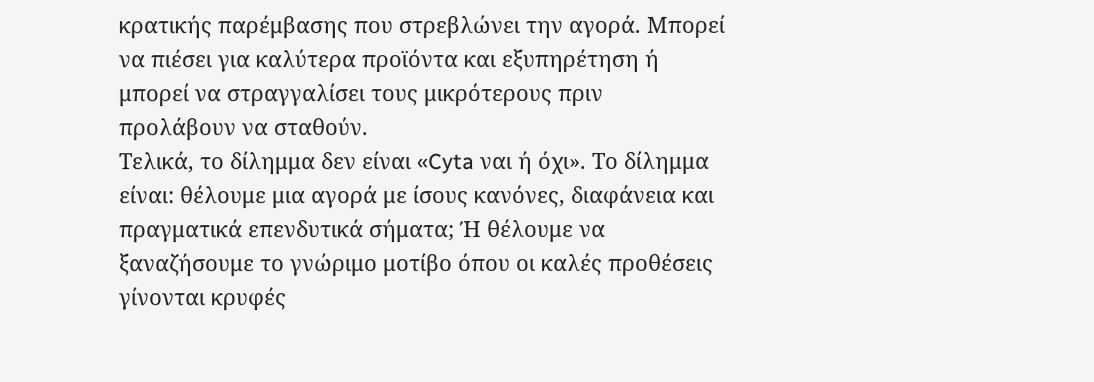κρατικής παρέμβασης που στρεβλώνει την αγορά. Μπορεί να πιέσει για καλύτερα προϊόντα και εξυπηρέτηση ή μπορεί να στραγγαλίσει τους μικρότερους πριν προλάβουν να σταθούν.
Τελικά, το δίλημμα δεν είναι «Cyta ναι ή όχι». Το δίλημμα είναι: θέλουμε μια αγορά με ίσους κανόνες, διαφάνεια και πραγματικά επενδυτικά σήματα; Ή θέλουμε να ξαναζήσουμε το γνώριμο μοτίβο όπου οι καλές προθέσεις γίνονται κρυφές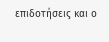επιδοτήσεις και ο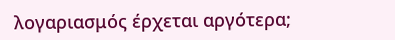λογαριασμός έρχεται αργότερα;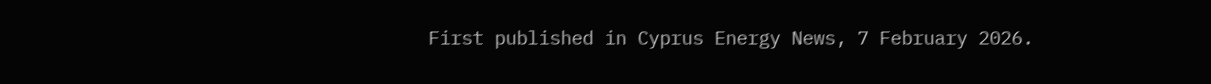First published in Cyprus Energy News, 7 February 2026.